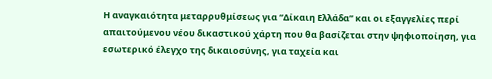Η αναγκαιότητα μεταρρυθμίσεως για “Δίκαιη Ελλάδα” και οι εξαγγελίες περί απαιτούμενου νέου δικαστικού χάρτη που θα βασίζεται στην ψηφιοποίηση, για εσωτερικό έλεγχο της δικαιοσύνης, για ταχεία και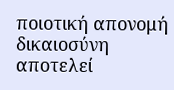ποιοτική απονομή δικαιοσύνη αποτελεί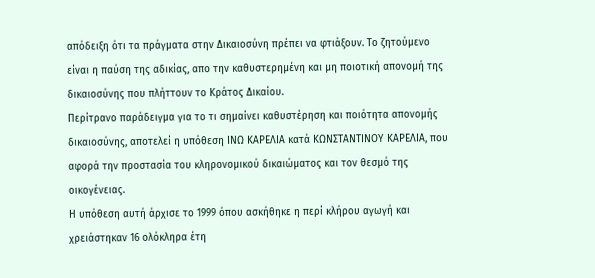απόδειξη ότι τα πράγματα στην Δικαιοσύνη πρέπει να φτιάξουν. Το ζητούμενο είναι η παύση της αδικίας, απο την καθυστερημένη και μη ποιοτική απονομή της δικαιοσύνης που πλήττουν το Κράτος Δικαίου.
Περίτρανο παράδειγμα για το τι σημαίνει καθυστέρηση και ποιότητα απονομής δικαιοσύνης, αποτελεί η υπόθεση ΙΝΩ ΚΑΡΕΛΙΑ κατά ΚΩΝΣΤΑΝΤΙΝΟΥ ΚΑΡΕΛΙΑ, που αφορά την προστασία του κληρονομικού δικαιώματος και τον θεσμό της οικογένειας.
Η υπόθεση αυτή άρχισε το 1999 όπου ασκήθηκε η περί κλήρου αγωγή και χρειάστηκαν 16 ολόκληρα έτη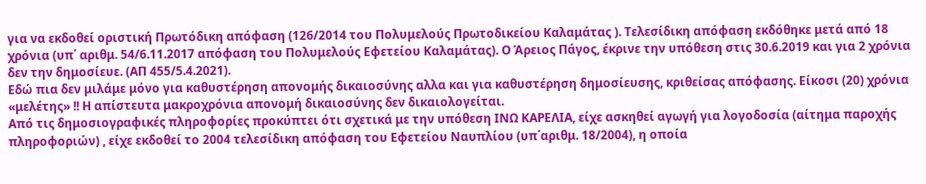για να εκδοθεί οριστική Πρωτόδικη απόφαση (126/2014 του Πολυμελούς Πρωτοδικείου Καλαμάτας ). Τελεσίδικη απόφαση εκδόθηκε μετά από 18 χρόνια (υπ΄ αριθμ. 54/6.11.2017 απόφαση του Πολυμελούς Εφετείου Καλαμάτας). Ο Άρειος Πάγος, έκρινε την υπόθεση στις 30.6.2019 και για 2 χρόνια δεν την δημοσίευε. (ΑΠ 455/5.4.2021).
Εδώ πια δεν μιλάμε μόνο για καθυστέρηση απονομής δικαιοσύνης αλλα και για καθυστέρηση δημοσίευσης, κριθείσας απόφασης. Είκοσι (20) χρόνια «μελέτης» !! Η απίστευτα μακροχρόνια απονομή δικαιοσύνης δεν δικαιολογείται.
Από τις δημοσιογραφικές πληροφορίες προκύπτει ότι σχετικά με την υπόθεση ΙΝΩ ΚΑΡΕΛΙΑ, είχε ασκηθεί αγωγή για λογοδοσία (αίτημα παροχής πληροφοριών) , είχε εκδοθεί το 2004 τελεσίδικη απόφαση του Εφετείου Ναυπλίου (υπ΄αριθμ. 18/2004), η οποία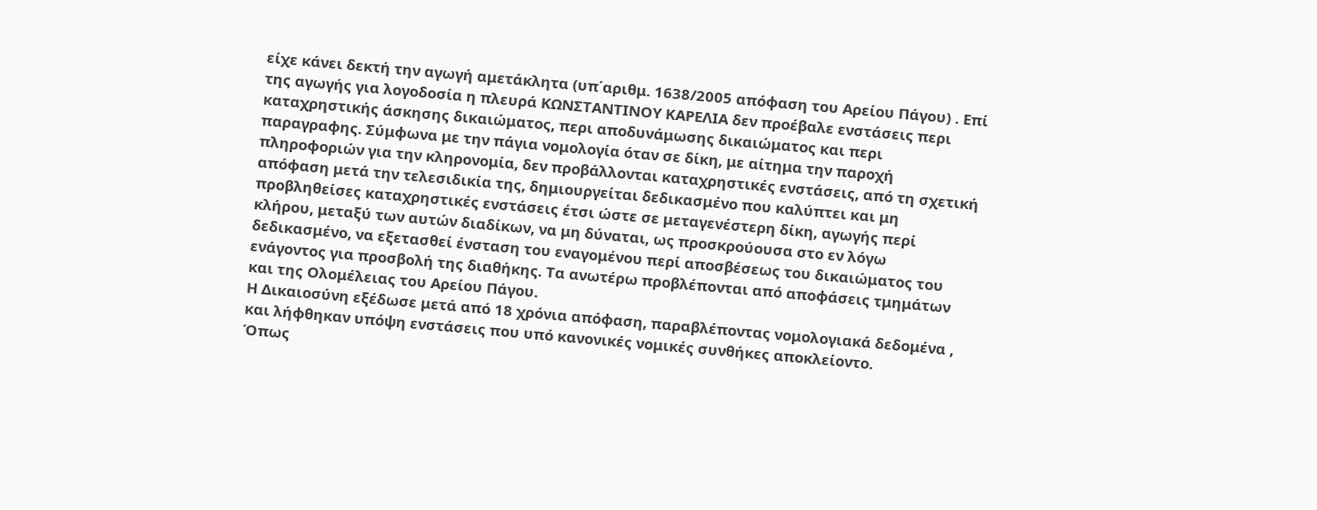είχε κάνει δεκτή την αγωγή αμετάκλητα (υπ΄αριθμ. 1638/2005 απόφαση του Αρείου Πάγου) . Επί της αγωγής για λογοδοσία η πλευρά ΚΩΝΣΤΑΝΤΙΝΟΥ ΚΑΡΕΛΙΑ δεν προέβαλε ενστάσεις περι καταχρηστικής άσκησης δικαιώματος, περι αποδυνάμωσης δικαιώματος και περι παραγραφης. Σύμφωνα με την πάγια νομολογία όταν σε δίκη, με αίτημα την παροχή πληροφοριών για την κληρονομία, δεν προβάλλονται καταχρηστικές ενστάσεις, από τη σχετική απόφαση μετά την τελεσιδικία της, δημιουργείται δεδικασμένο που καλύπτει και μη προβληθείσες καταχρηστικές ενστάσεις έτσι ώστε σε μεταγενέστερη δίκη, αγωγής περί κλήρου, μεταξύ των αυτών διαδίκων, να μη δύναται, ως προσκρούουσα στο εν λόγω δεδικασμένο, να εξετασθεί ένσταση του εναγομένου περί αποσβέσεως του δικαιώματος του ενάγοντος για προσβολή της διαθήκης. Τα ανωτέρω προβλέπονται από αποφάσεις τμημάτων και της Ολομέλειας του Αρείου Πάγου.
Η Δικαιοσύνη εξέδωσε μετά από 18 χρόνια απόφαση, παραβλέποντας νομολογιακά δεδομένα , και λήφθηκαν υπόψη ενστάσεις που υπό κανονικές νομικές συνθήκες αποκλείοντο.
Όπως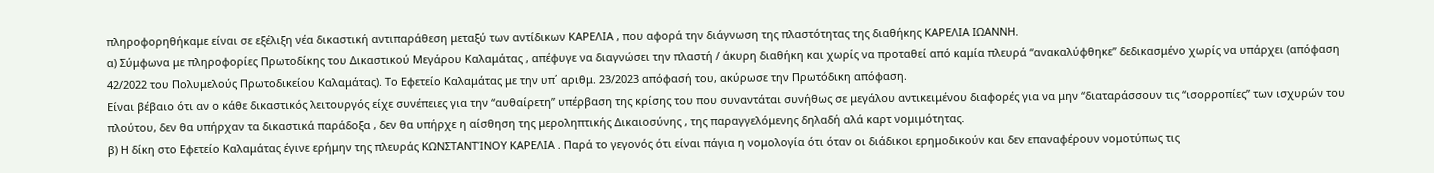πληροφορηθήκαμε είναι σε εξέλιξη νέα δικαστική αντιπαράθεση μεταξύ των αντίδικων ΚΑΡΕΛΙΑ , που αφορά την διάγνωση της πλαστότητας της διαθήκης ΚΑΡΕΛΙΑ ΙΩΑΝΝΗ.
α) Σύμφωνα με πληροφορίες Πρωτοδίκης του Δικαστικού Μεγάρου Καλαμάτας , απέφυγε να διαγνώσει την πλαστή / άκυρη διαθήκη και χωρίς να προταθεί από καμία πλευρά “ανακαλύφθηκε” δεδικασμένο χωρίς να υπάρχει (απόφαση 42/2022 του Πολυμελούς Πρωτοδικείου Καλαμάτας). Το Εφετείο Καλαμάτας με την υπ΄ αριθμ. 23/2023 απόφασή του, ακύρωσε την Πρωτόδικη απόφαση.
Είναι βέβαιο ότι αν ο κάθε δικαστικός λειτουργός είχε συνέπειες για την “αυθαίρετη” υπέρβαση της κρίσης του που συναντάται συνήθως σε μεγάλου αντικειμένου διαφορές για να μην “διαταράσσουν τις “ισορροπίες” των ισχυρών του πλούτου, δεν θα υπήρχαν τα δικαστικά παράδοξα , δεν θα υπήρχε η αίσθηση της μεροληπτικής Δικαιοσύνης , της παραγγελόμενης δηλαδή αλά καρτ νομιμότητας.
β) Η δίκη στο Εφετείο Καλαμάτας έγινε ερήμην της πλευράς ΚΩΝΣΤΑΝΤΊΝΟΥ ΚΑΡΕΛΙΑ . Παρά το γεγονός ότι είναι πάγια η νομολογία ότι όταν οι διάδικοι ερημοδικούν και δεν επαναφέρουν νομοτύπως τις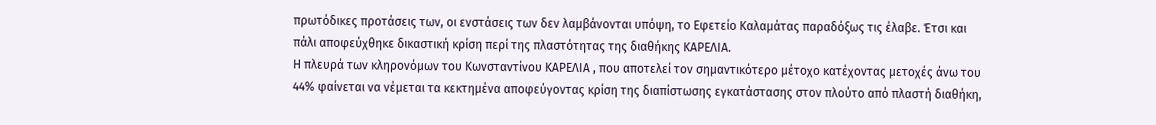πρωτόδικες προτάσεις των, οι ενστάσεις των δεν λαμβάνονται υπόψη, το Εφετείο Καλαμάτας παραδόξως τις έλαβε. Έτσι και πάλι αποφεύχθηκε δικαστική κρίση περί της πλαστότητας της διαθήκης ΚΑΡΕΛΙΑ.
Η πλευρά των κληρονόμων του Κωνσταντίνου ΚΑΡΕΛΙΑ , που αποτελεί τον σημαντικότερο μέτοχο κατέχοντας μετοχές άνω του 44% φαίνεται να νέμεται τα κεκτημένα αποφεύγοντας κρίση της διαπίστωσης εγκατάστασης στον πλούτο από πλαστή διαθήκη,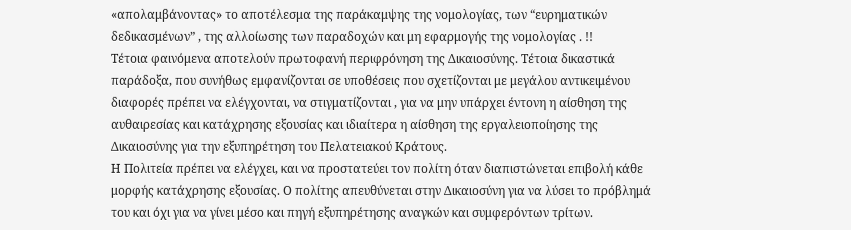«απολαμβάνοντας» το αποτέλεσμα της παράκαμψης της νομολογίας, των “ευρηματικών δεδικασμένων” , της αλλοίωσης των παραδοχών και μη εφαρμογής της νομολογίας . !!
Τέτοια φαινόμενα αποτελούν πρωτοφανή περιφρόνηση της Δικαιοσύνης. Τέτοια δικαστικά παράδοξα, που συνήθως εμφανίζονται σε υποθέσεις που σχετίζονται με μεγάλου αντικειμένου διαφορές πρέπει να ελέγχονται, να στιγματίζονται , για να μην υπάρχει έντονη η αίσθηση της αυθαιρεσίας και κατάχρησης εξουσίας και ιδιαίτερα η αίσθηση της εργαλειοποίησης της Δικαιοσύνης για την εξυπηρέτηση του Πελατειακού Κράτους.
Η Πολιτεία πρέπει να ελέγχει, και να προστατεύει τον πολίτη όταν διαπιστώνεται επιβολή κάθε μορφής κατάχρησης εξουσίας. Ο πολίτης απευθύνεται στην Δικαιοσύνη για να λύσει το πρόβλημά του και όχι για να γίνει μέσο και πηγή εξυπηρέτησης αναγκών και συμφερόντων τρίτων.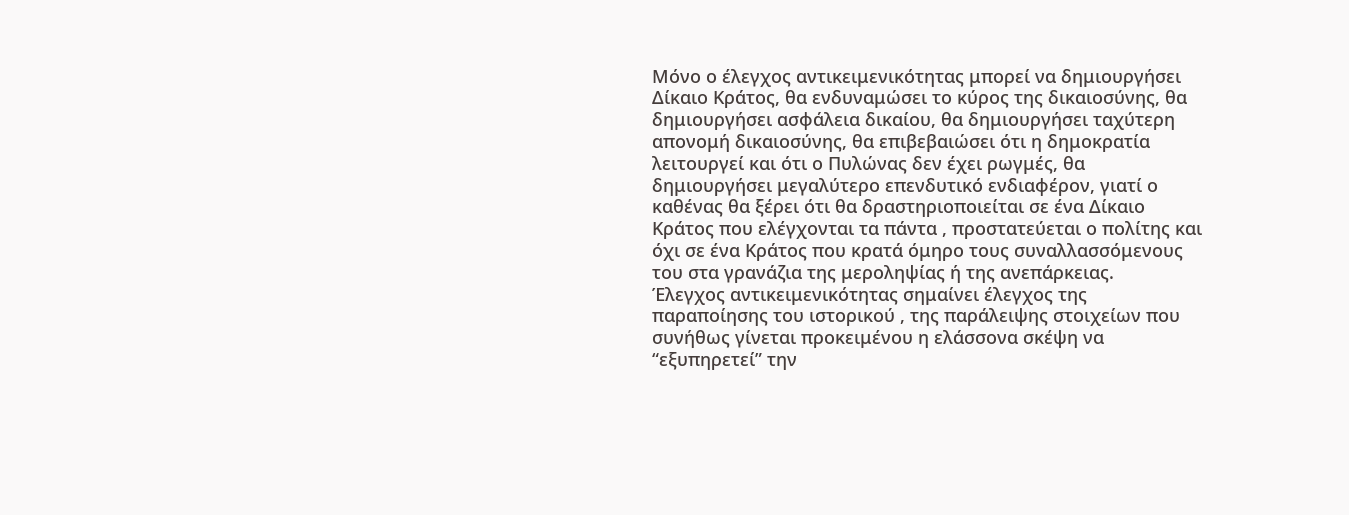Μόνο ο έλεγχος αντικειμενικότητας μπορεί να δημιουργήσει Δίκαιο Κράτος, θα ενδυναμώσει το κύρος της δικαιοσύνης, θα δημιουργήσει ασφάλεια δικαίου, θα δημιουργήσει ταχύτερη απονομή δικαιοσύνης, θα επιβεβαιώσει ότι η δημοκρατία λειτουργεί και ότι ο Πυλώνας δεν έχει ρωγμές, θα δημιουργήσει μεγαλύτερο επενδυτικό ενδιαφέρον, γιατί ο καθένας θα ξέρει ότι θα δραστηριοποιείται σε ένα Δίκαιο Κράτος που ελέγχονται τα πάντα , προστατεύεται ο πολίτης και όχι σε ένα Κράτος που κρατά όμηρο τους συναλλασσόμενους του στα γρανάζια της μεροληψίας ή της ανεπάρκειας.
Έλεγχος αντικειμενικότητας σημαίνει έλεγχος της παραποίησης του ιστορικού , της παράλειψης στοιχείων που συνήθως γίνεται προκειμένου η ελάσσονα σκέψη να “εξυπηρετεί” την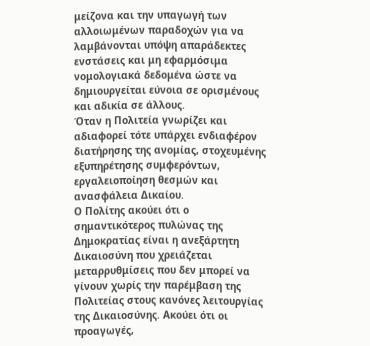μείζονα και την υπαγωγή των αλλοιωμένων παραδοχών για να λαμβάνονται υπόψη απαράδεκτες ενστάσεις και μη εφαρμόσιμα νομολογιακά δεδομένα ώστε να δημιουργείται εύνοια σε ορισμένους και αδικία σε άλλους.
Όταν η Πολιτεία γνωρίζει και αδιαφορεί τότε υπάρχει ενδιαφέρον διατήρησης της ανομίας, στοχευμένης εξυπηρέτησης συμφερόντων, εργαλειοποίηση θεσμών και ανασφάλεια Δικαίου.
Ο Πολίτης ακούει ότι ο σημαντικότερος πυλώνας της Δημοκρατίας είναι η ανεξάρτητη Δικαιοσύνη που χρειάζεται μεταρρυθμίσεις που δεν μπορεί να γίνουν χωρίς την παρέμβαση της Πολιτείας στους κανόνες λειτουργίας της Δικαιοσύνης. Ακούει ότι οι προαγωγές,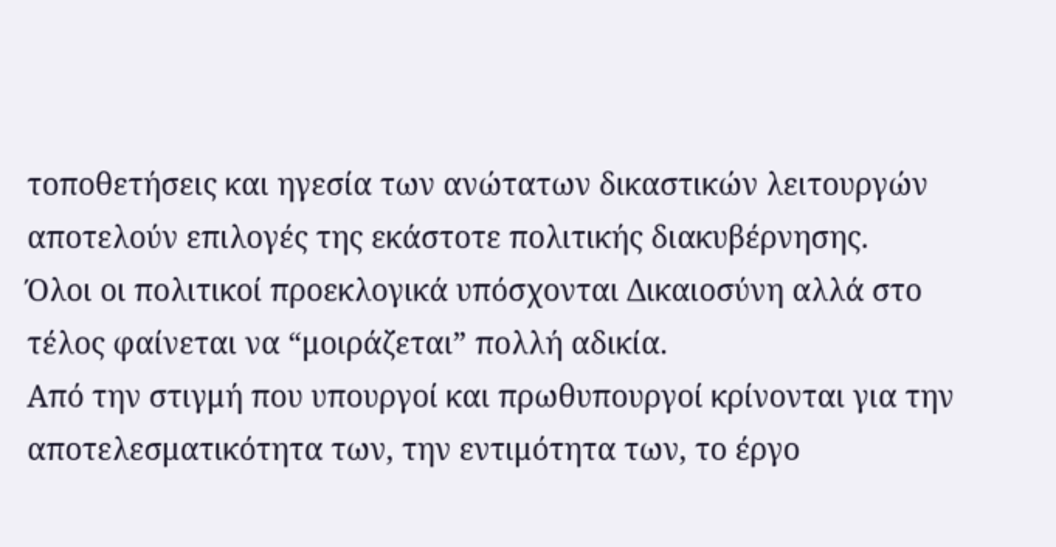τοποθετήσεις και ηγεσία των ανώτατων δικαστικών λειτουργών αποτελούν επιλογές της εκάστοτε πολιτικής διακυβέρνησης.
Όλοι οι πολιτικοί προεκλογικά υπόσχονται Δικαιοσύνη αλλά στο τέλος φαίνεται να “μοιράζεται” πολλή αδικία.
Από την στιγμή που υπουργοί και πρωθυπουργοί κρίνονται για την αποτελεσματικότητα των, την εντιμότητα των, το έργο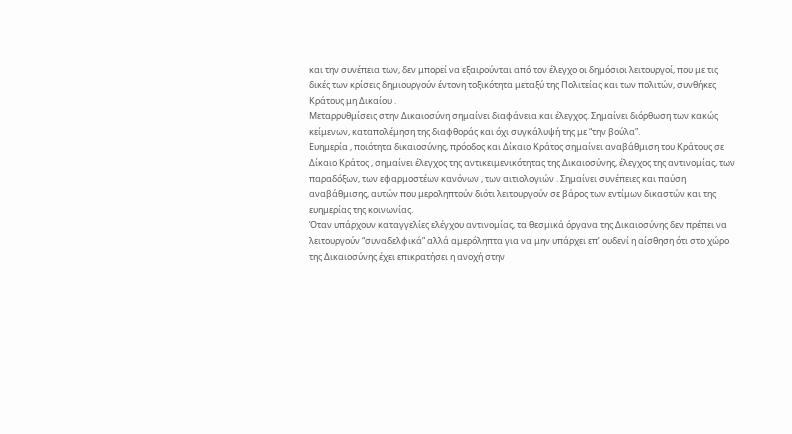και την συνέπεια των, δεν μπορεί να εξαιρούνται από τον έλεγχο οι δημόσιοι λειτουργοί, που με τις δικές των κρίσεις δημιουργούν έντονη τοξικότητα μεταξύ της Πολιτείας και των πολιτών, συνθήκες Κράτους μη Δικαίου .
Μεταρρυθμίσεις στην Δικαιοσύνη σημαίνει διαφάνεια και έλεγχος. Σημαίνει διόρθωση των κακώς κείμενων, καταπολέμηση της διαφθοράς και όχι συγκάλυψή της με “την βούλα”.
Ευημερία , ποιότητα δικαιοσύνης, πρόοδος και Δίκαιο Κράτος σημαίνει αναβάθμιση του Κράτους σε Δίκαιο Κράτος , σημαίνει έλεγχος της αντικειμενικότητας της Δικαιοσύνης, έλεγχος της αντινομίας, των παραδόξων, των εφαρμοστέων κανόνων , των αιτιολογιών . Σημαίνει συνέπειες και παύση αναβάθμισης, αυτών που μεροληπτούν διότι λειτουργούν σε βάρος των εντίμων δικαστών και της ευημερίας της κοινωνίας.
Όταν υπάρχουν καταγγελίες ελέγχου αντινομίας, τα θεσμικά όργανα της Δικαιοσύνης δεν πρέπει να λειτουργούν “συναδελφικά” αλλά αμερόληπτα για να μην υπάρχει επ’ ουδενί η αίσθηση ότι στο χώρο της Δικαιοσύνης έχει επικρατήσει η ανοχή στην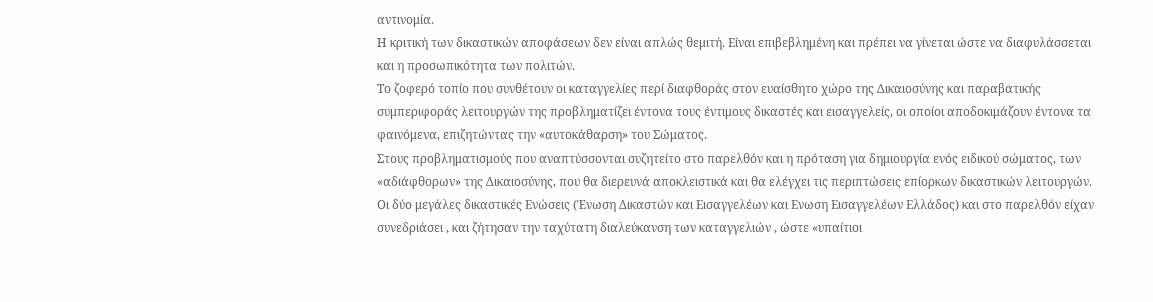αντινομία.
Η κριτική των δικαστικών αποφάσεων δεν είναι απλώς θεμιτή. Είναι επιβεβλημένη και πρέπει να γίνεται ώστε να διαφυλάσσεται και η προσωπικότητα των πολιτών.
Το ζοφερό τοπίο που συνθέτουν οι καταγγελίες περί διαφθοράς στον ευαίσθητο χώρο της Δικαιοσύνης και παραβατικής συμπεριφοράς λειτουργών της προβληματίζει έντονα τους έντιμους δικαστές και εισαγγελείς, οι οποίοι αποδοκιμάζουν έντονα τα φαινόμενα, επιζητώντας την «αυτοκάθαρση» του Σώματος.
Στους προβληματισμούς που αναπτύσσονται συζητείτο στο παρελθόν και η πρόταση για δημιουργία ενός ειδικού σώματος, των «αδιάφθορων» της Δικαιοσύνης, που θα διερευνά αποκλειστικά και θα ελέγχει τις περιπτώσεις επίορκων δικαστικών λειτουργών.
Οι δύο μεγάλες δικαστικές Ενώσεις (Ένωση Δικαστών και Εισαγγελέων και Ενωση Εισαγγελέων Ελλάδος) και στο παρελθόν είχαν συνεδριάσει , και ζήτησαν την ταχύτατη διαλεύκανση των καταγγελιών , ώστε «υπαίτιοι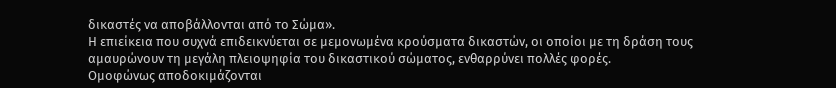δικαστές να αποβάλλονται από το Σώμα».
Η επιείκεια που συχνά επιδεικνύεται σε μεμονωμένα κρούσματα δικαστών, οι οποίοι με τη δράση τους αμαυρώνουν τη μεγάλη πλειοψηφία του δικαστικού σώματος, ενθαρρύνει πολλές φορές.
Ομοφώνως αποδοκιμάζονται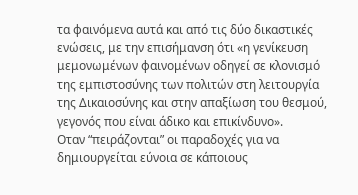τα φαινόμενα αυτά και από τις δύο δικαστικές ενώσεις, με την επισήμανση ότι «η γενίκευση μεμονωμένων φαινομένων οδηγεί σε κλονισμό της εμπιστοσύνης των πολιτών στη λειτουργία της Δικαιοσύνης και στην απαξίωση του θεσμού, γεγονός που είναι άδικο και επικίνδυνο».
Οταν “πειράζονται” οι παραδοχές για να δημιουργείται εύνοια σε κάποιους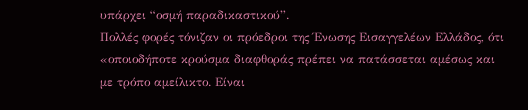υπάρχει “οσμή παραδικαστικού”.
Πολλές φορές τόνιζαν οι πρόεδροι της Ένωσης Εισαγγελέων Ελλάδος, ότι «οποιοδήποτε κρούσμα διαφθοράς πρέπει να πατάσσεται αμέσως και με τρόπο αμείλικτο. Είναι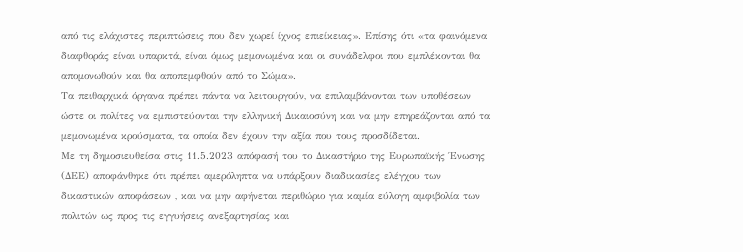από τις ελάχιστες περιπτώσεις που δεν χωρεί ίχνος επιείκειας». Επίσης ότι «τα φαινόμενα διαφθοράς είναι υπαρκτά, είναι όμως μεμονωμένα και οι συνάδελφοι που εμπλέκονται θα απομονωθούν και θα αποπεμφθούν από το Σώμα».
Τα πειθαρχικά όργανα πρέπει πάντα να λειτουργούν, να επιλαμβάνονται των υποθέσεων ώστε οι πολίτες να εμπιστεύονται την ελληνική Δικαιοσύνη και να μην επηρεάζονται από τα μεμονωμένα κρούσματα, τα οποία δεν έχουν την αξία που τους προσδίδεται.
Με τη δημοσιευθείσα στις 11.5.2023 απόφασή του το Δικαστήριο της Ευρωπαϊκής Ένωσης (ΔΕΕ) αποφάνθηκε ότι πρέπει αμερόληπτα να υπάρξουν διαδικασίες ελέγχου των δικαστικών αποφάσεων , και να μην αφήνεται περιθώριο για καμία εύλογη αμφιβολία των πολιτών ως προς τις εγγυήσεις ανεξαρτησίας και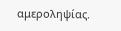αμεροληψίας.